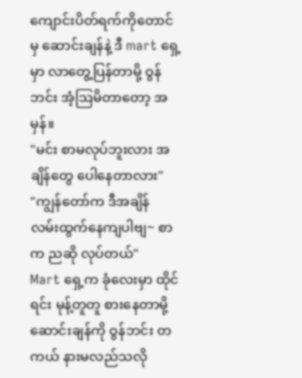ကျောင်းပိတ်ရက်ကိုတောင်မှ ဆောင်းချန်နဲ့ ဒီ mart ရှေ့မှာ လာတွေ့ပြန်တာမို့ ဝွန်ဘင်း အံ့ဩမိတာတော့ အမှန်။
"မင်း စာမလုပ်ဘူးလား အချိန်တွေ ပေါနေတာလား"
"ကျွန်တော်က ဒီအချိန် လမ်းထွက်နေကျပါဗျ~ စာက ညဆို လုပ်တယ်"
Mart ရှေ့က ခုံလေးမှာ ထိုင်ရင်း မုန့်တူတူ စားနေတာမို့ ဆောင်းချန်ကို ဝွန်ဘင်း တကယ် နားမလည်သလို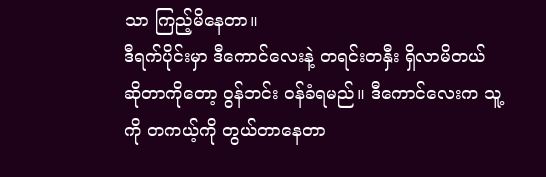သာ ကြည့်မိနေတာ။
ဒီရက်ပိုင်းမှာ ဒီကောင်လေးနဲ့ တရင်းတနှီး ရှိလာမိတယ် ဆိုတာကိုတော့ ဝွန်ဘင်း ဝန်ခံရမည်။ ဒီကောင်လေးက သူ့ကို တကယ့်ကို တွယ်တာနေတာ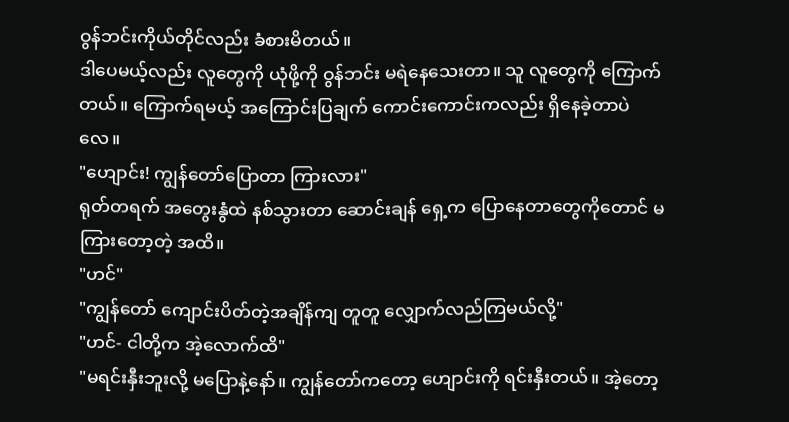ဝွန်ဘင်းကိုယ်တိုင်လည်း ခံစားမိတယ်။
ဒါပေမယ့်လည်း လူတွေကို ယုံဖို့ကို ဝွန်ဘင်း မရဲနေသေးတာ။ သူ လူတွေကို ကြောက်တယ်။ ကြောက်ရမယ့် အကြောင်းပြချက် ကောင်းကောင်းကလည်း ရှိနေခဲ့တာပဲလေ။
"ဟျောင်း! ကျွန်တော်ပြောတာ ကြားလား"
ရုတ်တရက် အတွေးနွံထဲ နစ်သွားတာ ဆောင်းချန် ရှေ့က ပြောနေတာတွေကိုတောင် မကြားတော့တဲ့ အထိ။
"ဟင်"
"ကျွန်တော် ကျောင်းပိတ်တဲ့အချိန်ကျ တူတူ လျှောက်လည်ကြမယ်လို့"
"ဟင်- ငါတို့က အဲ့လောက်ထိ"
"မရင်းနှီးဘူးလို့ မပြောနဲ့နော်။ ကျွန်တော်ကတော့ ဟျောင်းကို ရင်းနှီးတယ်။ အဲ့တော့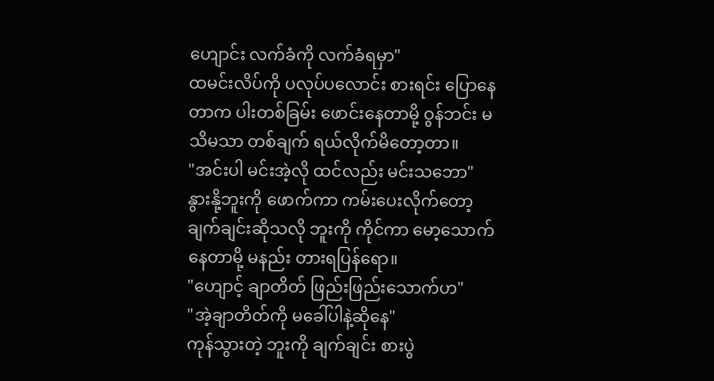ဟျောင်း လက်ခံကို လက်ခံရမှာ"
ထမင်းလိပ်ကို ပလုပ်ပလောင်း စားရင်း ပြောနေတာက ပါးတစ်ခြမ်း ဖောင်းနေတာမို့ ဝွန်ဘင်း မသိမသာ တစ်ချက် ရယ်လိုက်မိတော့တာ။
"အင်းပါ မင်းအဲ့လို ထင်လည်း မင်းသဘော"
နွားနို့ဘူးကို ဖောက်ကာ ကမ်းပေးလိုက်တော့ ချက်ချင်းဆိုသလို ဘူးကို ကိုင်ကာ မော့သောက်နေတာမို့ မနည်း တားရပြန်ရော။
"ဟျောင့် ချာတိတ် ဖြည်းဖြည်းသောက်ဟ"
"အဲ့ချာတိတ်ကို မခေါ်ပါနဲ့ဆိုနေ"
ကုန်သွားတဲ့ ဘူးကို ချက်ချင်း စားပွဲ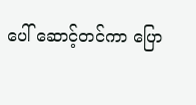ပေါ် ဆောင့်တင်ကာ ပြော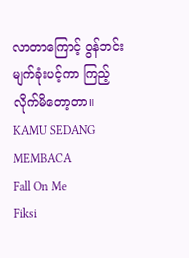လာတာကြောင့် ဝွန်ဘင်း မျက်ခုံးပင့်ကာ ကြည့်လိုက်မိတော့တာ။
KAMU SEDANG MEMBACA
Fall On Me
Fiksi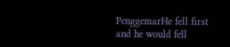PenggemarHe fell first and he would fell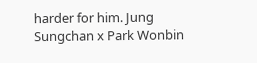harder for him. Jung Sungchan x Park Wonbin